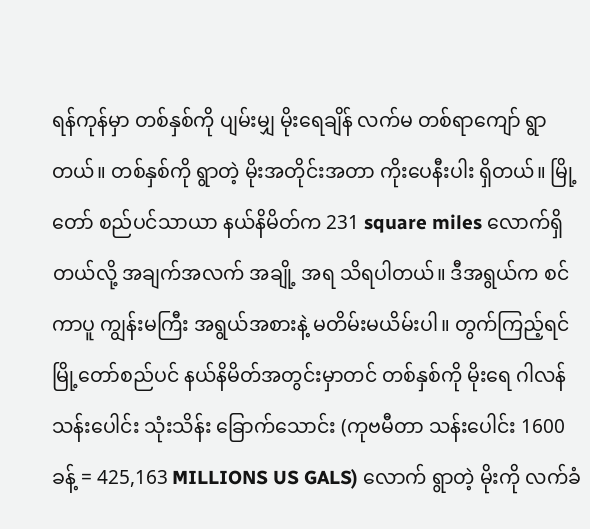ရန်ကုန်မှာ တစ်နှစ်ကို ပျမ်းမျှ မိုးရေချိန် လက်မ တစ်ရာကျော် ရွာတယ်။ တစ်နှစ်ကို ရွာတဲ့ မိုးအတိုင်းအတာ ကိုးပေနီးပါး ရှိတယ်။ မြို့တော် စည်ပင်သာယာ နယ်နိမိတ်က 231 square miles လောက်ရှိတယ်လို့ အချက်အလက် အချို့ အရ သိရပါတယ်။ ဒီအရွယ်က စင်ကာပူ ကျွန်းမကြီး အရွယ်အစားနဲ့ မတိမ်းမယိမ်းပါ။ တွက်ကြည့်ရင် မြို့တော်စည်ပင် နယ်နိမိတ်အတွင်းမှာတင် တစ်နှစ်ကို မိုးရေ ဂါလန် သန်းပေါင်း သုံးသိန်း ခြောက်သောင်း (ကုဗမီတာ သန်းပေါင်း 1600 ခန့် = 425,163 MILLIONS US GALS) လောက် ရွာတဲ့ မိုးကို လက်ခံ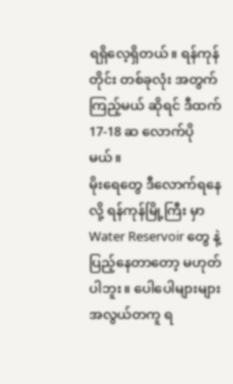ရရှိလေ့ရှိတယ်။ ရန်ကုန်တိုင်း တစ်ခုလုံး အတွက် ကြည့်မယ် ဆိုရင် ဒီထက် 17-18 ဆ လောက်ပိုမယ်။
မိုးရေတွေ ဒီလောက်ရနေလို့ ရန်ကုန်မြို့ကြီး မှာ Water Reservoir တွေ နဲ့ ပြည့်နေတာတော့ မဟုတ်ပါဘူး။ ပေါပေါများများ အလွယ်တကူ ရ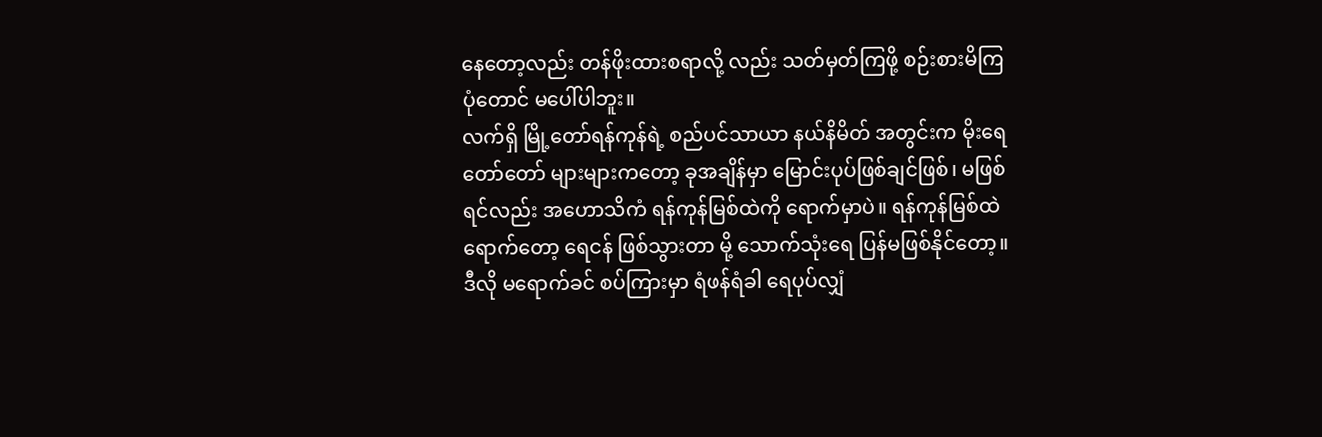နေတော့လည်း တန်ဖိုးထားစရာလို့ လည်း သတ်မှတ်ကြဖို့ စဉ်းစားမိကြပုံတောင် မပေါ်ပါဘူး။
လက်ရှိ မြို့တော်ရန်ကုန်ရဲ့ စည်ပင်သာယာ နယ်နိမိတ် အတွင်းက မိုးရေ တော်တော် များများကတော့ ခုအချိန်မှာ မြောင်းပုပ်ဖြစ်ချင်ဖြစ်၊ မဖြစ်ရင်လည်း အဟောသိကံ ရန်ကုန်မြစ်ထဲကို ရောက်မှာပဲ။ ရန်ကုန်မြစ်ထဲ ရောက်တော့ ရေငန် ဖြစ်သွားတာ မို့ သောက်သုံးရေ ပြန်မဖြစ်နိုင်တော့။ ဒီလို မရောက်ခင် စပ်ကြားမှာ ရံဖန်ရံခါ ရေပုပ်လျှံ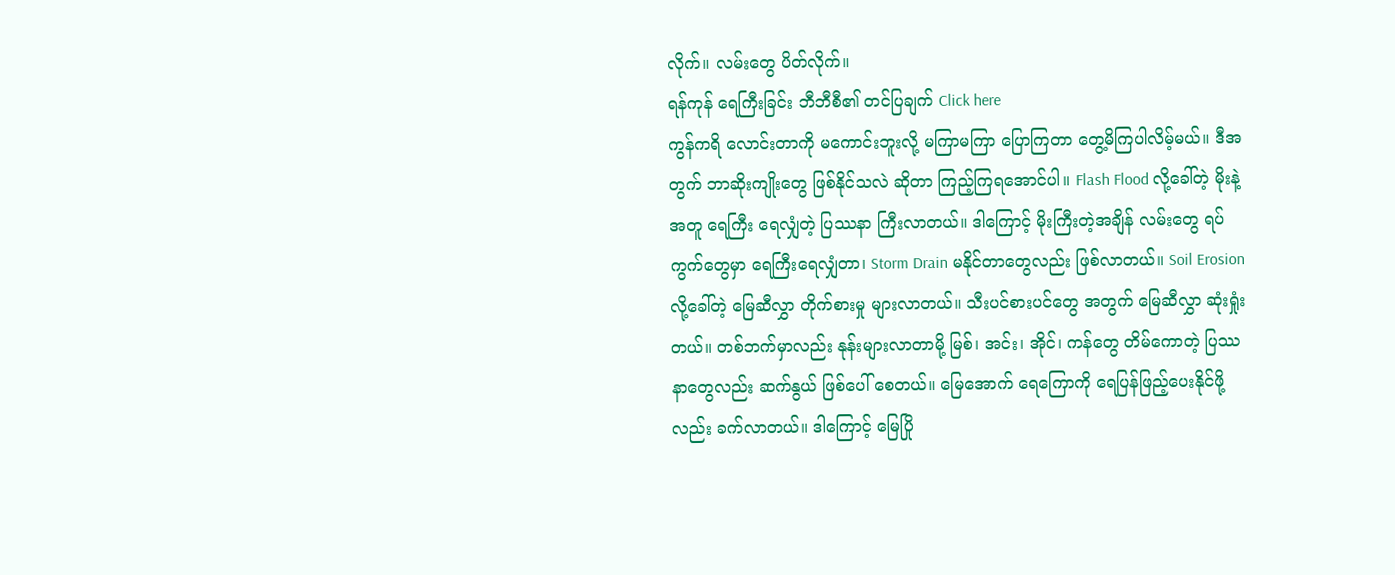လိုက်။ လမ်းတွေ ပိတ်လိုက်။
ရန်ကုန် ရေကြီးခြင်း ဘီဘီစီ၏ တင်ပြချက် Click here
ကွန်ကရိ လောင်းတာကို မကောင်းဘူးလို့ မကြာမကြာ ပြောကြတာ တွေ့မိကြပါလိမ့်မယ်။ ဒီအတွက် ဘာဆိုးကျိုးတွေ ဖြစ်နိုင်သလဲ ဆိုတာ ကြည့်ကြရအောင်ပါ။ Flash Flood လို့ခေါ်တဲ့ မိုးနဲ့ အတူ ရေကြီး ရေလျှံတဲ့ ပြဿနာ ကြီးလာတယ်။ ဒါကြောင့် မိုးကြီးတဲ့အချိန် လမ်းတွေ ရပ်ကွက်တွေမှာ ရေကြီးရေလျှံတာ၊ Storm Drain မနိုင်တာတွေလည်း ဖြစ်လာတယ်။ Soil Erosion လို့ခေါ်တဲ့ မြေဆီလွှာ တိုက်စားမှု များလာတယ်။ သီးပင်စားပင်တွေ အတွက် မြေဆီလွှာ ဆုံးရှုံးတယ်။ တစ်ဘက်မှာလည်း နုန်းများလာတာမို့ မြစ်၊ အင်း၊ အိုင်၊ ကန်တွေ တိမ်ကောတဲ့ ပြဿနာတွေလည်း ဆက်နွယ် ဖြစ်ပေါ် စေတယ်။ မြေအောက် ရေကြောကို ရေပြန်ဖြည့်ပေးနိုင်ဖို့လည်း ခက်လာတယ်။ ဒါကြောင့် မြေပြို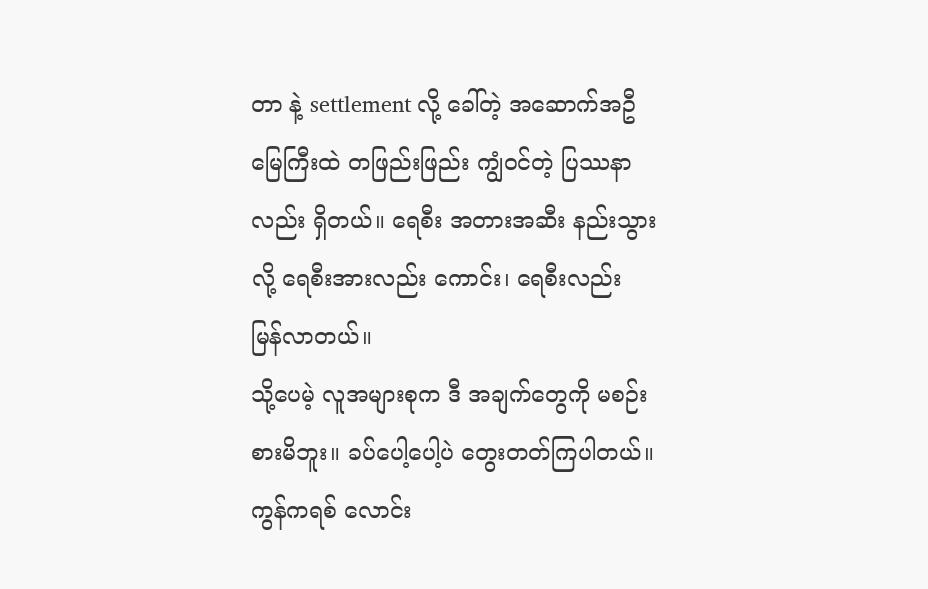တာ နဲ့ settlement လို့ ခေါ်တဲ့ အဆောက်အဦ မြေကြီးထဲ တဖြည်းဖြည်း ကျွံဝင်တဲ့ ပြဿနာလည်း ရှိတယ်။ ရေစီး အတားအဆီး နည်းသွားလို့ ရေစီးအားလည်း ကောင်း၊ ရေစီးလည်း မြန်လာတယ်။
သို့ပေမဲ့ လူအများစုက ဒီ အချက်တွေကို မစဉ်းစားမိဘူး။ ခပ်ပေါ့ပေါ့ပဲ တွေးတတ်ကြပါတယ်။ ကွန်ကရစ် လောင်း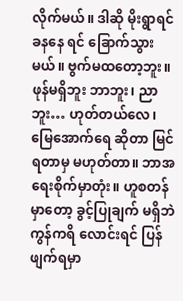လိုက်မယ်။ ဒါဆို မိုးရွာရင် ခနနေ ရင် ခြောက်သွားမယ်။ ဗွက်မထတော့ဘူး။ ဖုန်မရှိဘူး ဘာဘူး၊ ညာဘူး… ဟုတ်တယ်လေ၊ မြေအောက်ရေ ဆိုတာ မြင်ရတာမှ မဟုတ်တာ။ ဘာအရေးစိုက်မှာတုံး။ ဟူစတန်မှာတော့ ခွင့်ပြုချက် မရှိဘဲ ကွန်ကရိ လောင်းရင် ပြန်ဖျက်ရမှာ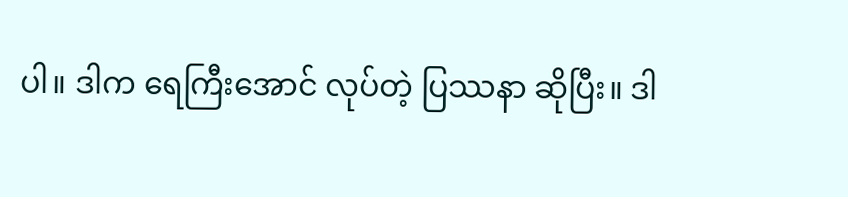ပါ။ ဒါက ရေကြီးအောင် လုပ်တဲ့ ပြဿနာ ဆိုပြီး။ ဒါ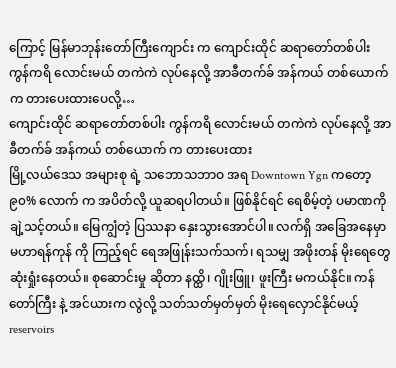ကြောင့် မြန်မာဘုန်းတော်ကြီးကျောင်း က ကျောင်းထိုင် ဆရာတော်တစ်ပါး ကွန်ကရိ လောင်းမယ် တကဲကဲ လုပ်နေလို့ အာခီတက်ခ် အန်ကယ် တစ်ယောက် က တားပေးထားပေလို့…
ကျောင်းထိုင် ဆရာတော်တစ်ပါး ကွန်ကရိ လောင်းမယ် တကဲကဲ လုပ်နေလို့ အာခီတက်ခ် အန်ကယ် တစ်ယောက် က တားပေးထား
မြို့လယ်ဒေသ အများစု ရဲ့ သဘောသဘာဝ အရ Downtown Ygn ကတော့ ၉၀% လောက် က အပိတ်လို့ ယူဆရပါတယ်။ ဖြစ်နိုင်ရင် ရေစိမ့်တဲ့ ပမာဏကို ချဲ့သင့်တယ်။ မြေကျွံတဲ့ ပြဿနာ နှေးသွားအောင်ပါ။ လက်ရှိ အခြေအနေမှာ မဟာရန်ကုန် ကို ကြည့်ရင် ရေအဖြုန်းသက်သက်၊ ရသမျှ အဖိုးတန် မိုးရေတွေ ဆုံးရှုံးနေတယ်။ စုဆောင်းမှု ဆိုတာ နထ္ထိ၊ ဂျိုးဖြူ၊ ဖူးကြီး မကယ်နိုင်။ ကန်တော်ကြီး နဲ့ အင်ယားက လွဲလို့ သတ်သတ်မှတ်မှတ် မိုးရေလှောင်နိုင်မယ့် reservoirs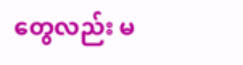တွေလည်း မ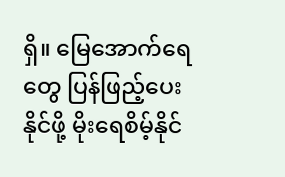ရှိ။ မြေအောက်ရေတွေ ပြန်ဖြည့်ပေးနိုင်ဖို့ မိုးရေစိမ့်နိုင်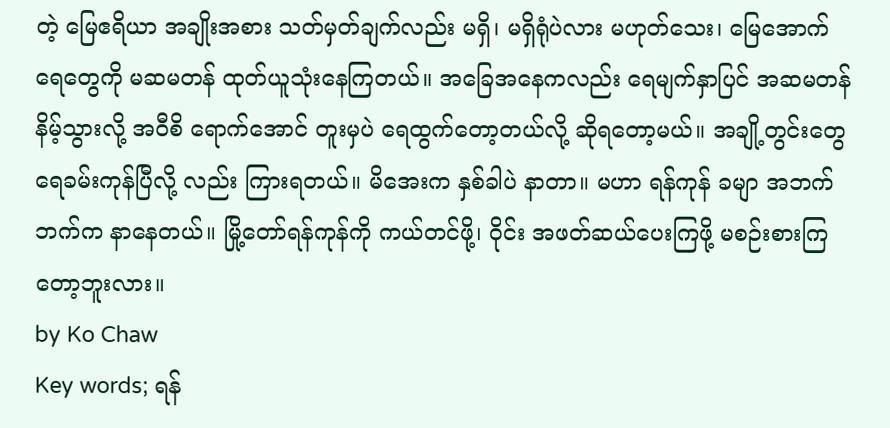တဲ့ မြေဧရိယာ အချိုးအစား သတ်မှတ်ချက်လည်း မရှိ၊ မရှိရုံပဲလား မဟုတ်သေး၊ မြေအောက်ရေတွေကို မဆမတန် ထုတ်ယူသုံးနေကြတယ်။ အခြေအနေကလည်း ရေမျက်နှာပြင် အဆမတန် နိမ့်သွားလို့ အဝီစိ ရောက်အောင် တူးမှပဲ ရေထွက်တော့တယ်လို့ ဆိုရတော့မယ်။ အချို့တွင်းတွေ ရေခမ်းကုန်ပြီလို့ လည်း ကြားရတယ်။ မိအေးက နှစ်ခါပဲ နာတာ။ မဟာ ရန်ကုန် ခမျာ အဘက်ဘက်က နာနေတယ်။ မြို့တော်ရန်ကုန်ကို ကယ်တင်ဖို့၊ ဝိုင်း အဖတ်ဆယ်ပေးကြဖို့ မစဉ်းစားကြတော့ဘူးလား။
by Ko Chaw
Key words; ရန်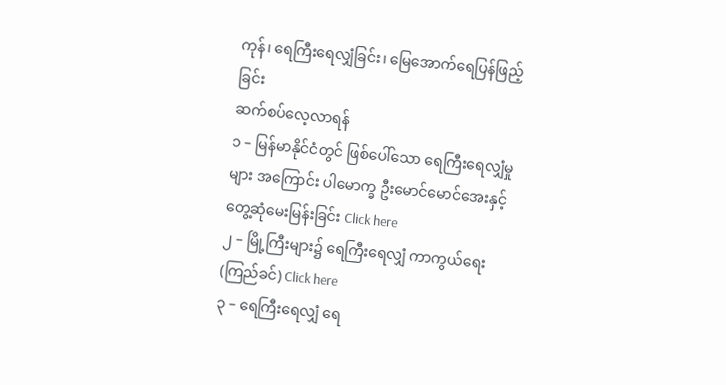ကုန်၊ ရေကြီးရေလျှံခြင်း၊ မြေအောက်ရေပြန်ဖြည့်ခြင်း
ဆက်စပ်လေ့လာရန်
၁ – မြန်မာနိုင်ငံတွင် ဖြစ်ပေါ်သော ရေကြီးရေလျှံမှုများ အကြောင်း ပါမောက္ခ ဦးမောင်မောင်အေးနှင့် တွေ့ဆုံမေးမြန်းခြင်း Click here
၂ – မြို့ကြီးများ၌ ရေကြီးရေလျှံ ကာကွယ်ရေး (ကြည်ခင်) Click here
၃ – ရေကြီးရေလျှံ ရေ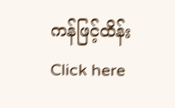ကန်ဖြင့်ထိန်း Click here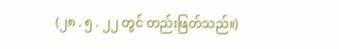(၂၈ . ၅ . ၂၂ တွင် တည်းဖြတ်သည်။)